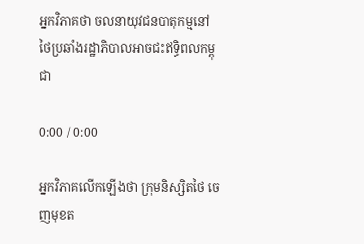អ្នកវិភាគថា ចលនាយុវជនបាតុកម្មនៅថៃប្រឆាំងរដ្ឋាភិបាលអាចជះឥទ្ធិពលកម្ពុជា

0:00 / 0:00

អ្នកវិភាគលើកឡើងថា ក្រុមនិស្សិតថៃ ចេញមុខត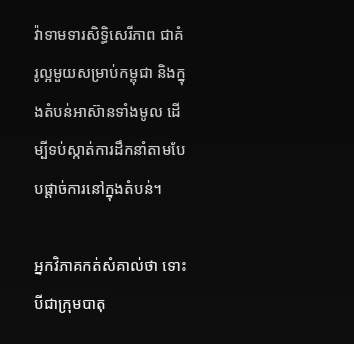វ៉ាទាមទារសិទ្ធិសេរីភាព ជាគំរូល្អមួយសម្រាប់កម្ពុជា និងក្នុងតំបន់អាស៊ានទាំងមូល ដើម្បីទប់ស្កាត់ការដឹកនាំតាមបែបផ្ដាច់ការនៅក្នុងតំបន់។

អ្នកវិភាគកត់សំគាល់ថា ទោះបីជាក្រុមបាតុ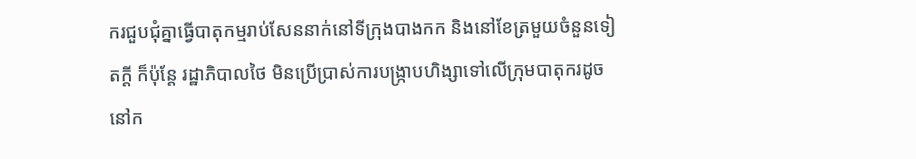ករជួបជុំគ្នាធ្វើបាតុកម្មរាប់សែននាក់នៅទីក្រុងបាងកក និងនៅខែត្រមួយចំនួនទៀតក្ដី ក៏ប៉ុន្តែ រដ្ឋាភិបាលថៃ មិនប្រើប្រាស់ការបង្ក្រាបហិង្សាទៅលើក្រុមបាតុករដូចនៅក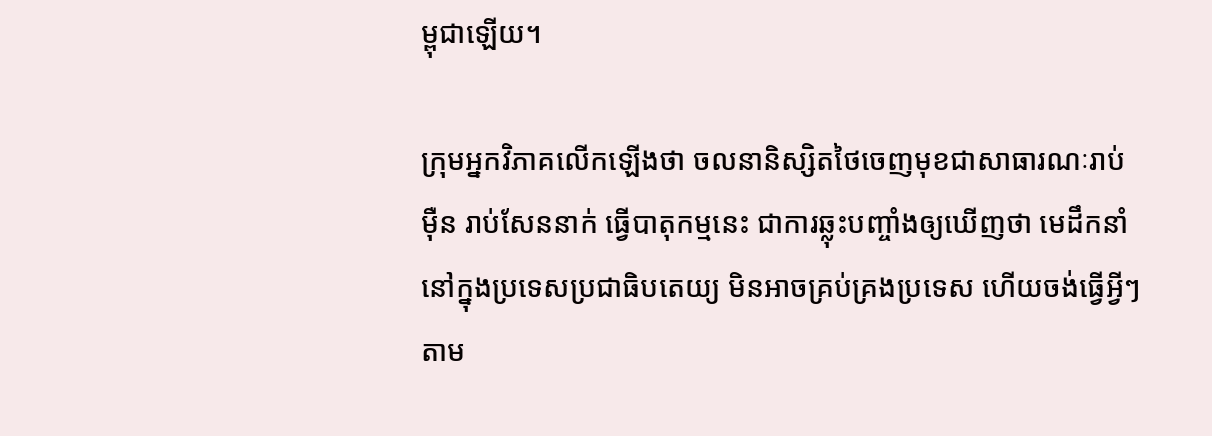ម្ពុជាឡើយ។

ក្រុមអ្នកវិភាគលើកឡើងថា ចលនានិស្សិតថៃចេញមុខជាសាធារណៈរាប់ម៉ឺន រាប់សែននាក់ ធ្វើបាតុកម្មនេះ ជាការឆ្លុះបញ្ចាំងឲ្យឃើញថា មេដឹកនាំនៅក្នុងប្រទេសប្រជាធិបតេយ្យ មិនអាចគ្រប់គ្រងប្រទេស ហើយចង់ធ្វើអ្វីៗ តាម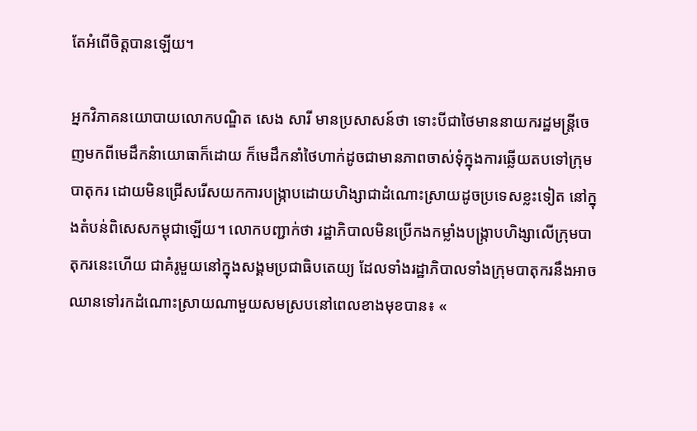តែអំពើចិត្តបានឡើយ។

អ្នកវិភាគនយោបាយលោកបណ្ឌិត សេង សារី មានប្រសាសន៍ថា ទោះបីជាថៃមាននាយករដ្ឋមន្ត្រីចេញមកពីមេដឹកនំាយោធាក៏ដោយ ក៏មេដឹកនាំថៃហាក់ដូចជាមានភាពចាស់ទុំក្នុងការឆ្លើយតបទៅក្រុមបាតុករ ដោយមិនជ្រើសរើសយកការបង្ក្រាបដោយហិង្សាជាដំណោះស្រាយដូចប្រទេសខ្លះទៀត នៅក្នុងតំបន់ពិសេសកម្ពុជាឡើយ។ លោកបញ្ជាក់ថា រដ្ឋាភិបាលមិនប្រើកងកម្លាំងបង្ក្រាបហិង្សាលើក្រុមបាតុករនេះហើយ ជាគំរូមួយនៅក្នុងសង្គមប្រជាធិបតេយ្យ ដែលទាំងរដ្ឋាភិបាលទាំងក្រុមបាតុករនឹងអាចឈានទៅរកដំណោះស្រាយណាមួយសមស្របនៅពេលខាងមុខបាន៖ «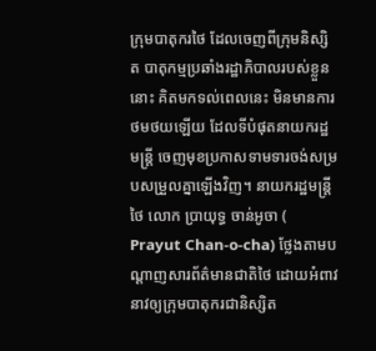ក្រុមបាតុករថៃ ដែលចេញពីក្រុមនិស្សិត បាតុកម្មប្រឆាំងរដ្ឋាភិបាលរបស់ខ្លួននោះ គិតមកទល់ពេលនេះ មិនមានការថមថយឡើយ ដែលទីបំផុតនាយករដ្ឋមន្ត្រី ចេញមុខប្រកាសទាមទារចង់សម្របសម្រួលគ្នាឡើងវិញ។ នាយករដ្ឋមន្ត្រីថៃ លោក ប្រាយុទ្ធ ចាន់អូចា ( Prayut Chan-o-cha) ថ្លែងតាមបណ្ដាញសារព័ត៌មានជាតិថៃ ដោយអំពាវនាវឲ្យក្រុមបាតុករជានិស្សិត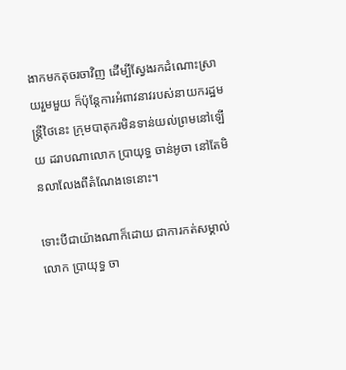ងាកមកតុចរចាវិញ ដើម្បីស្វែងរកដំណោះស្រាយរួមមួយ ក៏ប៉ុន្តែការអំពាវនាវរបស់នាយករដ្ឋមន្ត្រីថៃនេះ ក្រុមបាតុករមិនទាន់យល់ព្រមនៅឡើយ ដរាបណាលោក ប្រាយុទ្ធ ចាន់អូចា នៅតែមិនលាលែងពីតំណែងទេនោះ។

ទោះបីជាយ៉ាងណាក៏ដោយ ជាការកត់សម្គាល់លោក ប្រាយុទ្ធ ចា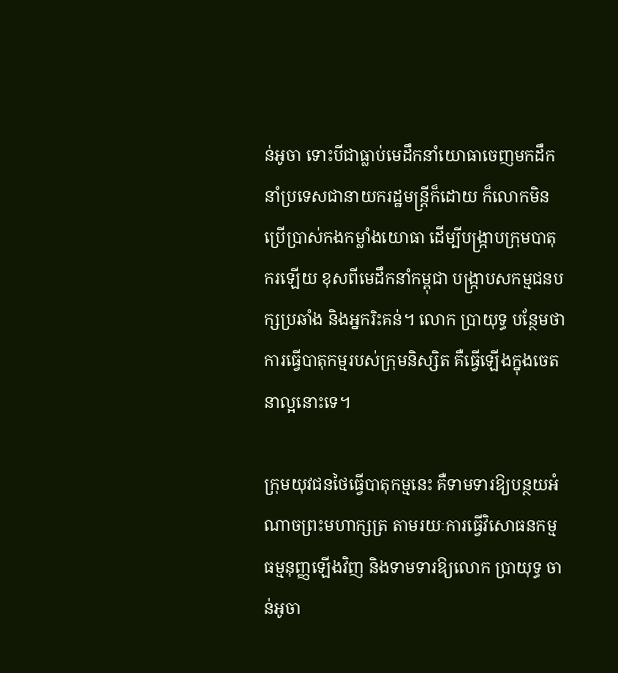ន់អូចា ទោះបីជាធ្លាប់មេដឹកនាំយោធាចេញមកដឹកនាំប្រទេសជានាយករដ្ឋមន្ត្រីក៏ដោយ ក៏លោកមិនប្រើប្រាស់កងកម្លាំងយោធា ដើម្បីបង្ក្រាបក្រុមបាតុករឡើយ ខុសពីមេដឹកនាំកម្ពុជា បង្ក្រាបសកម្មជនបក្សប្រឆាំង និងអ្នករិះគន់។ លោក ប្រាយុទ្ធ បន្ថែមថា ការធ្វើបាតុកម្មរបស់ក្រុមនិស្សិត គឺធ្វើឡើងក្នុងចេតនាល្អនោះទេ។

ក្រុមយុវជនថៃធ្វើបាតុកម្មនេះ គឺទាមទារឱ្យបន្ថយអំណាចព្រះមហាក្សត្រ តាមរយៈការធ្វើវិសោធនកម្មធម្មនុញ្ញឡើងវិញ និងទាមទារឱ្យលោក ប្រាយុទ្ធ ចាន់អូចា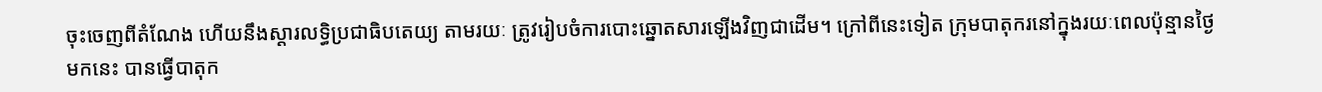ចុះចេញពីតំណែង ហើយនឹងស្ដារលទ្ធិប្រជាធិបតេយ្យ តាមរយៈ ត្រូវរៀបចំការបោះឆ្នោតសារឡើងវិញជាដើម។ ក្រៅពីនេះទៀត ក្រុមបាតុករនៅក្នុងរយៈពេលប៉ុន្មានថ្ងៃមកនេះ បានធ្វើបាតុក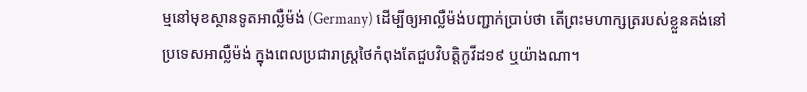ម្មនៅមុខស្ថានទូតអាល្លឺម៉ង់ (Germany) ដើម្បីឲ្យអាល្លឺម៉ង់បញ្ជាក់ប្រាប់ថា តើព្រះមហាក្សត្ររបស់ខ្លួនគង់នៅប្រទេសអាល្លឺម៉ង់ ក្នុងពេលប្រជារាស្ត្រថៃកំពុងតែជួបវិបត្តិកូវីដ១៩ ឬយ៉ាងណា។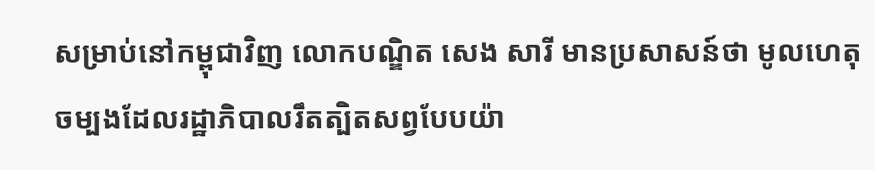សម្រាប់នៅកម្ពុជាវិញ លោកបណ្ឌិត សេង សារី មានប្រសាសន៍ថា មូលហេតុចម្បងដែលរដ្ឋាភិបាលរឹតត្បិតសព្វបែបយ៉ា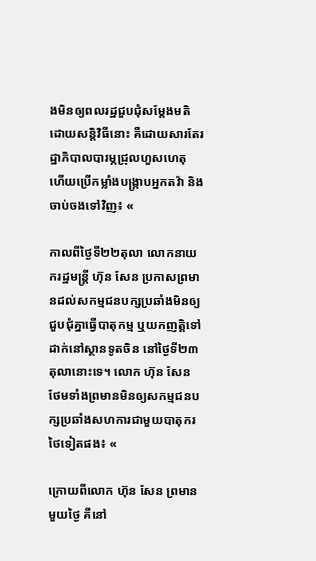ងមិនឲ្យពលរដ្ឋជួបជុំសម្ដែងមតិដោយសន្តិវិធីនោះ គឺដោយសារតែរដ្ឋាភិបាលបារម្ភជ្រុលហួសហេតុ ហើយប្រើកម្លាំងបង្ក្រាបអ្នកតវ៉ា និងចាប់ចងទៅវិញ៖ «

កាលពីថ្ងៃទី២២តុលា លោកនាយករដ្ឋមន្ត្រី ហ៊ុន សែន ប្រកាសព្រមានដល់សកម្មជនបក្សប្រឆាំងមិនឲ្យជួបជុំគ្នាធ្វើបាតុកម្ម ឬយកញត្តិទៅដាក់នៅស្ថានទូតចិន នៅថ្ងៃទី២៣ តុលានោះទេ។ លោក ហ៊ុន សែន ថែមទាំងព្រមានមិនឲ្យសកម្មជនបក្សប្រឆាំងសហការជាមួយបាតុករថៃទៀតផង៖ «

ក្រោយពីលោក ហ៊ុន សែន ព្រមានមួយថ្ងៃ គឺនៅ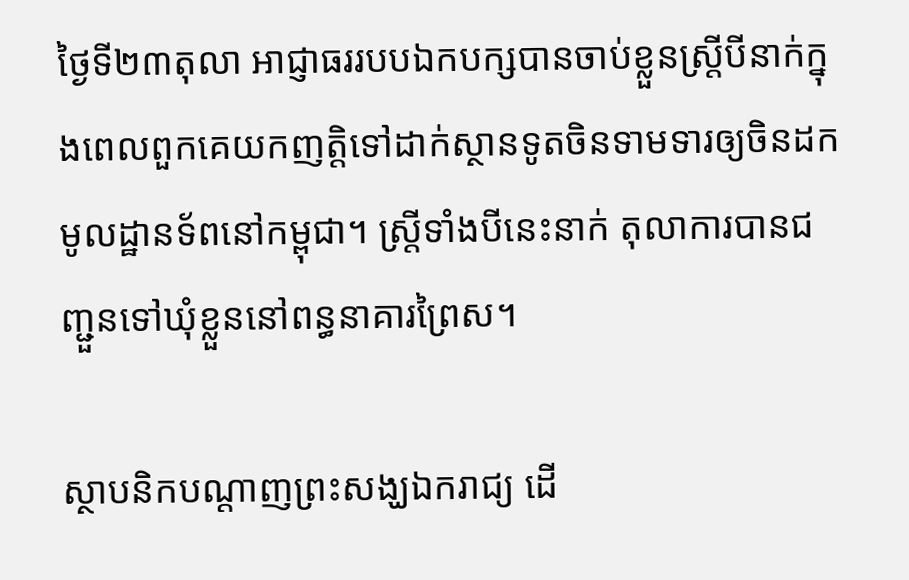ថ្ងៃទី២៣តុលា អាជ្ញាធររបបឯកបក្សបានចាប់ខ្លួនស្ត្រីបីនាក់ក្នុងពេលពួកគេយកញត្តិទៅដាក់ស្ថានទូតចិនទាមទារឲ្យចិនដកមូលដ្ឋានទ័ពនៅកម្ពុជា។ ស្ត្រីទាំងបីនេះនាក់ តុលាការបានជញ្ជួនទៅឃុំខ្លួននៅពន្ធនាគារព្រៃស។

ស្ថាបនិកបណ្ដាញព្រះសង្ឃឯករាជ្យ ដើ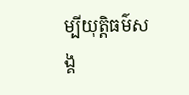ម្បីយុត្តិធម៌សង្គ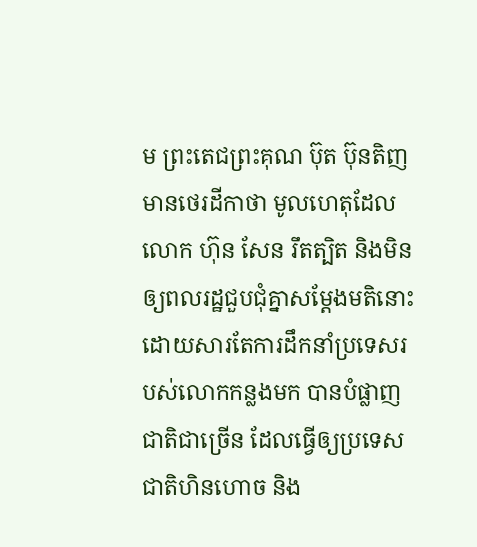ម ព្រះតេជព្រះគុណ ប៊ុត ប៊ុនតិញ មានថេរដីកាថា មូលហេតុដែល លោក ហ៊ុន សែន រឹតត្បិត និងមិនឲ្យពលរដ្ឋជួបជុំគ្នាសម្ដែងមតិនោះ ដោយសារតែការដឹកនាំប្រទេសរបស់លោកកន្លងមក បានបំផ្លាញជាតិជាច្រើន ដែលធ្វើឲ្យប្រទេសជាតិហិនហោច និង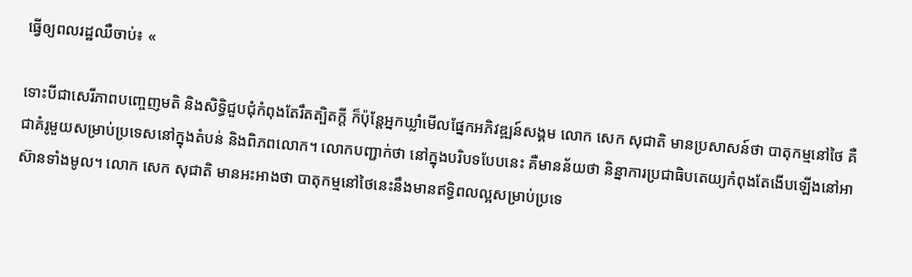ធ្វើឲ្យពលរដ្ឋឈឺចាប់៖ «

ទោះបីជាសេរីភាពបញ្ចេញមតិ និងសិទ្ធិជួបជុំកំពុងតែរឹតត្បិតក្ដី ក៏ប៉ុន្តែអ្នកឃ្លាំមើលផ្នែកអភិវឌ្ឍន៍សង្គម លោក សេក សុជាតិ មានប្រសាសន៍ថា បាតុកម្មនៅថៃ គឺជាគំរូមួយសម្រាប់ប្រទេសនៅក្នុងតំបន់ និងពិភពលោក។ លោកបញ្ជាក់ថា នៅក្នុងបរិបទបែបនេះ គឺមានន័យថា និន្នាការប្រជាធិបតេយ្យកំពុងតែងើបឡើងនៅអាស៊ានទាំងមូល។ លោក សេក សុជាតិ មានអះអាងថា បាតុកម្មនៅថៃនេះនឹងមានឥទ្ធិពលល្អសម្រាប់ប្រទេ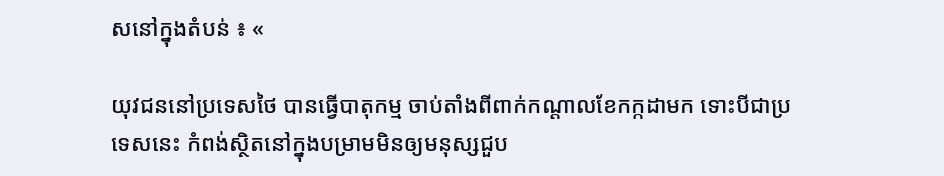សនៅក្នុងតំបន់ ៖ «

យុវជននៅប្រទេសថៃ បានធ្វើបាតុកម្ម ចាប់តាំងពីពាក់កណ្ដាលខែកក្កដាមក ទោះបីជាប្រទេសនេះ កំពង់ស្ថិតនៅក្នុងបម្រាមមិនឲ្យមនុស្សជួប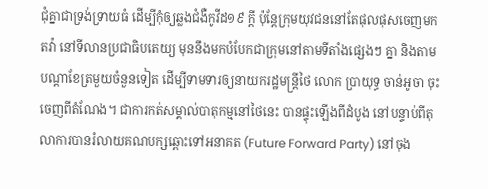ជុំគ្នាជាទ្រង់ទ្រាយធំ ដើម្បីកុំឲ្យឆ្លងជំងឺកូវីដ១៩ ក្ដី ប៉ុន្តែក្រុមយុវជននៅតែផុលផុសចេញមកតវ៉ា នៅទីលានប្រជាធិបតេយ្យ មុននឹងមកបំបែកជាក្រុមនៅតាមទីតាំងផ្សេងៗ គ្នា និងតាមបណ្ដាខែត្រមួយចំនួនទៀត ដើម្បីទាមទារឲ្យនាយករដ្ឋមន្ត្រីថៃ លោក ប្រាយុទ្ធ ចាន់អូចា ចុះចេញពីតំណែង។ ជាការកត់សម្គាល់បាតុកម្មនៅថៃនេះ បានផ្ទុះឡើងពីដំបូង នៅបន្ទាប់ពីតុលាការបានរំលាយគណបក្សឆ្ពោះទៅអនាគត (Future Forward Party) នៅចុង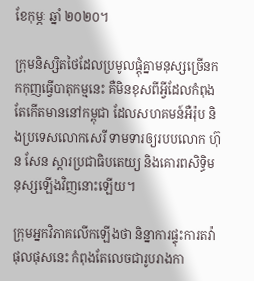ខែកុម្ភៈ ឆ្នាំ ២០២០។

ក្រុមនិស្សិតថៃដែលប្រមូលផ្ដុំគ្នាមនុស្សច្រើនកកកុញធ្វើបាតុកម្មនេះ គឺមិនខុសពីអ្វីដែលកំពុងតែកើតមាននៅកម្ពុជា ដែលសហគមន៍អឺរ៉ុប និងប្រទេសលោកសេរី ទាមទារឲ្យរបបលោក ហ៊ុន សែន ស្ដារប្រជាធិបតេយ្យ និងគោរពសិទ្ធិមនុស្សឡើងវិញនោះឡើយ។

ក្រុមអ្នកវិភាគលើកឡើងថា និន្នាការផ្ទុះការតវ៉ាផុលផុសនេះ កំពុងតែលេចជារូបរាងកា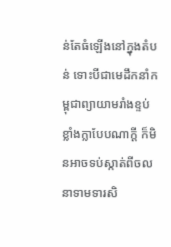ន់តែធំឡើងនៅក្នុងតំបន់ ទោះបីជាមេដឹកនាំកម្ពុជាព្យាយាមរាំងខ្ទប់ខ្លាំងក្លាបែបណាក្ដី ក៏មិនអាចទប់ស្កាត់ពីចលនាទាមទារសិ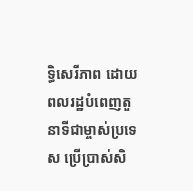ទ្ធិសេរីភាព ដោយពលរដ្ឋបំពេញតួនាទីជាម្ចាស់ប្រទេស ប្រើប្រាស់សិ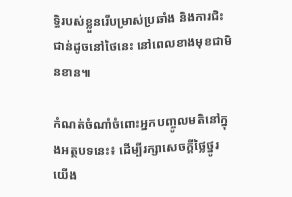ទ្ធិរបស់ខ្លួនរើបម្រាស់ប្រឆាំង និងការជិះជាន់ដូចនៅថៃនេះ នៅពេលខាងមុខជាមិនខាន៕

កំណត់ចំណាំចំពោះអ្នកបញ្ចូលមតិនៅក្នុងអត្ថបទនេះ៖ ដើម្បីរក្សាសេចក្ដីថ្លៃថ្នូរ យើង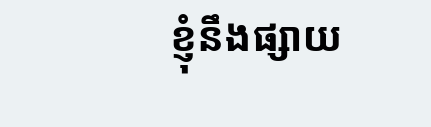ខ្ញុំនឹងផ្សាយ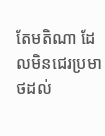តែមតិណា ដែលមិនជេរប្រមាថដល់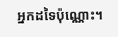អ្នកដទៃប៉ុណ្ណោះ។